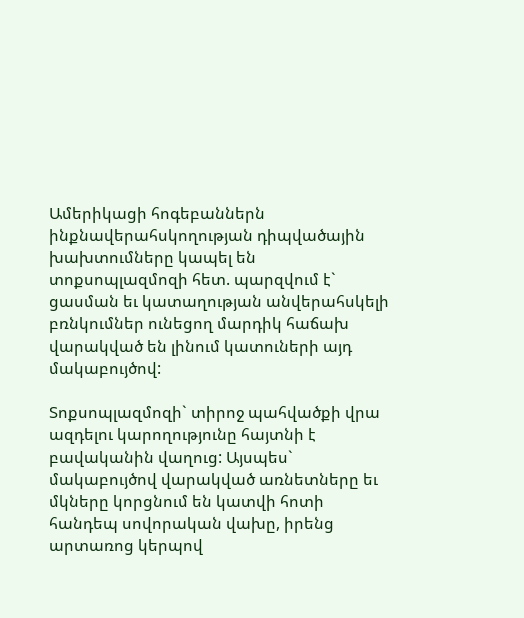Ամերիկացի հոգեբաններն ինքնավերահսկողության դիպվածային խախտումները կապել են տոքսոպլազմոզի հետ. պարզվում է` ցասման եւ կատաղության անվերահսկելի բռնկումներ ունեցող մարդիկ հաճախ վարակված են լինում կատուների այդ մակաբույծով:

Տոքսոպլազմոզի` տիրոջ պահվածքի վրա ազդելու կարողությունը հայտնի է բավականին վաղուց: Այսպես` մակաբույծով վարակված առնետները եւ մկները կորցնում են կատվի հոտի հանդեպ սովորական վախը, իրենց արտառոց կերպով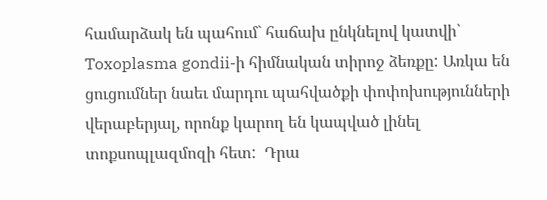համարձակ են պահում` հաճախ ընկնելով կատվի`   Toxoplasma gondii-ի հիմնական տիրոջ ձեռքը: Առկա են ցուցումներ նաեւ մարդու պահվածքի փոփոխությունների վերաբերյալ, որոնք կարող են կապված լինել տոքսոպլազմոզի հետ:  Դրա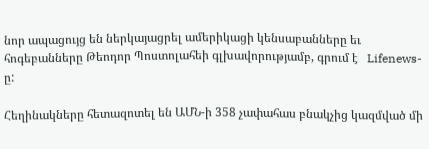նոր ապացույց են ներկայացրել ամերիկացի կենսաբանները եւ հոգեբանները Թեոդոր Պոստոլահեի գլխավորությամբ, գրում է   Lifenews-ը:

Հեղինակները հետազոտել են ԱՄՆ-ի 358 չափահաս բնակչից կազմված մի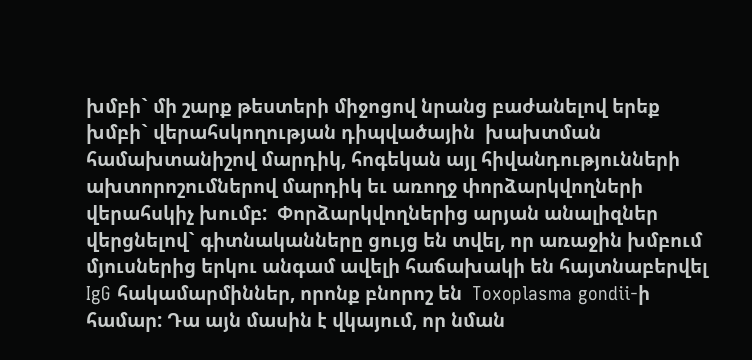խմբի` մի շարք թեստերի միջոցով նրանց բաժանելով երեք խմբի` վերահսկողության դիպվածային  խախտման համախտանիշով մարդիկ, հոգեկան այլ հիվանդությունների ախտորոշումներով մարդիկ եւ առողջ փորձարկվողների վերահսկիչ խումբ:  Փորձարկվողներից արյան անալիզներ վերցնելով` գիտնականները ցույց են տվել, որ առաջին խմբում մյուսներից երկու անգամ ավելի հաճախակի են հայտնաբերվել   IgG հակամարմիններ, որոնք բնորոշ են  Toxoplasma gondii-ի համար: Դա այն մասին է վկայում, որ նման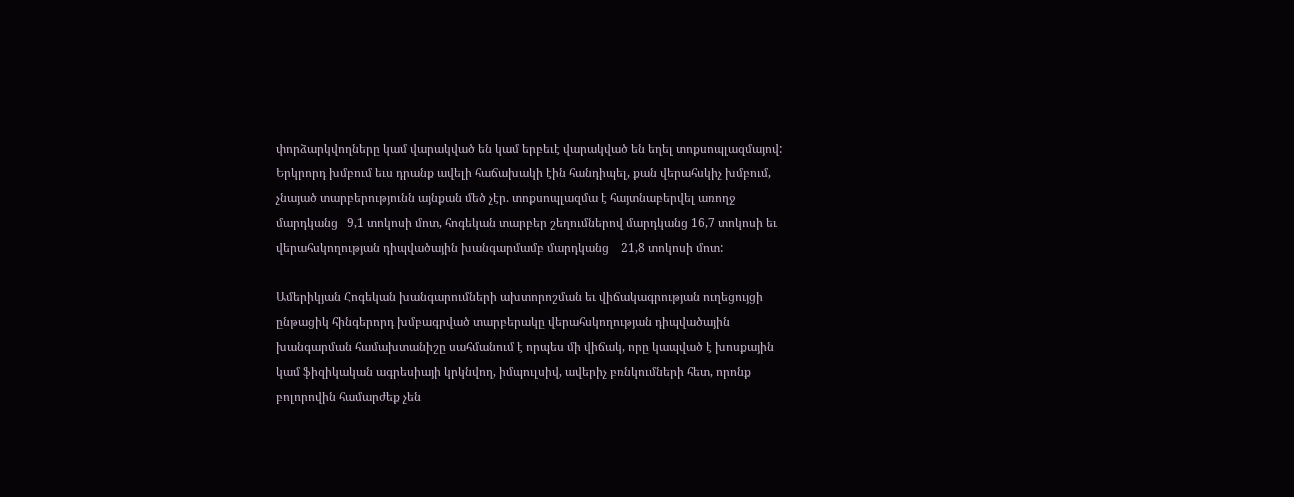փորձարկվողները կամ վարակված են կամ երբեւէ վարակված են եղել տոքսոպլազմայով:  Երկրորդ խմբում եւս դրանք ավելի հաճախակի էին հանդիպել, քան վերահսկիչ խմբում, չնայած տարբերությունն այնքան մեծ չէր. տոքսոպլազմա է հայտնաբերվել առողջ մարդկանց   9,1 տոկոսի մոտ, հոգեկան տարբեր շեղումներով մարդկանց 16,7 տոկոսի եւ վերահսկողության դիպվածային խանգարմամբ մարդկանց    21,8 տոկոսի մոտ:

Ամերիկյան Հոգեկան խանգարումների ախտորոշման եւ վիճակագրության ուղեցույցի ընթացիկ հինգերորդ խմբագրված տարբերակը վերահսկողության դիպվածային  խանգարման համախտանիշը սահմանում է որպես մի վիճակ, որը կապված է խոսքային կամ ֆիզիկական ագրեսիայի կրկնվող, իմպուլսիվ, ավերիչ բռնկումների հետ, որոնք բոլորովին համարժեք չեն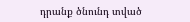դրանք ծնունդ տված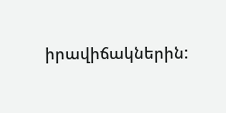իրավիճակներին: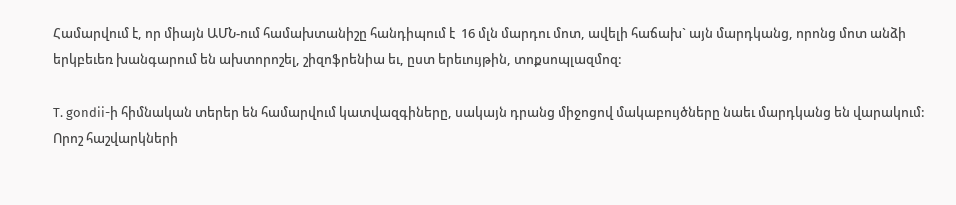Համարվում է, որ միայն ԱՄՆ-ում համախտանիշը հանդիպում է  16 մլն մարդու մոտ, ավելի հաճախ` այն մարդկանց, որոնց մոտ անձի երկբեւեռ խանգարում են ախտորոշել, շիզոֆրենիա եւ, ըստ երեւույթին, տոքսոպլազմոզ:

T. gondii-ի հիմնական տերեր են համարվում կատվազգիները, սակայն դրանց միջոցով մակաբույծները նաեւ մարդկանց են վարակում:  Որոշ հաշվարկների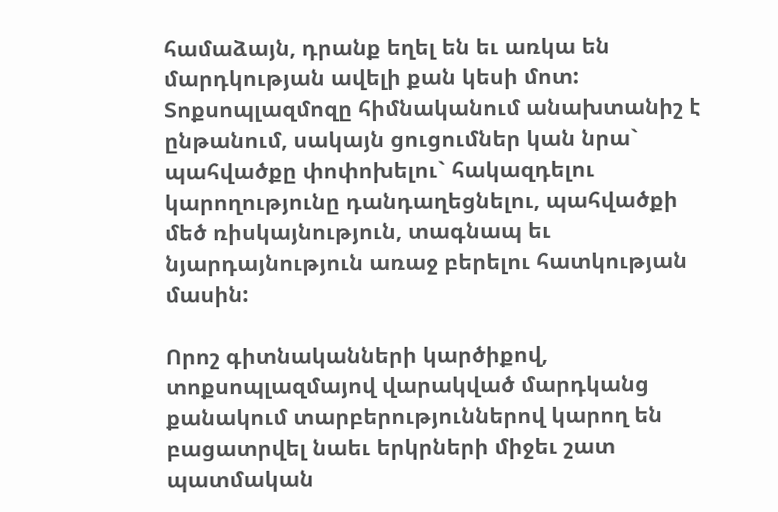համաձայն, դրանք եղել են եւ առկա են մարդկության ավելի քան կեսի մոտ: Տոքսոպլազմոզը հիմնականում անախտանիշ է ընթանում, սակայն ցուցումներ կան նրա` պահվածքը փոփոխելու` հակազդելու կարողությունը դանդաղեցնելու, պահվածքի մեծ ռիսկայնություն, տագնապ եւ նյարդայնություն առաջ բերելու հատկության մասին:

Որոշ գիտնականների կարծիքով, տոքսոպլազմայով վարակված մարդկանց քանակում տարբերություններով կարող են բացատրվել նաեւ երկրների միջեւ շատ պատմական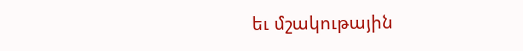եւ մշակութային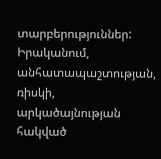տարբերություններ: Իրականում, անհատապաշտության, ռիսկի, արկածայնության հակված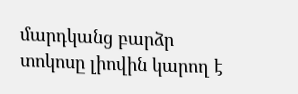մարդկանց բարձր տոկոսը լիովին կարող է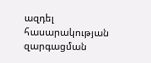ազդել հասարակության զարգացման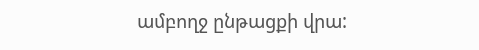ամբողջ ընթացքի վրա: